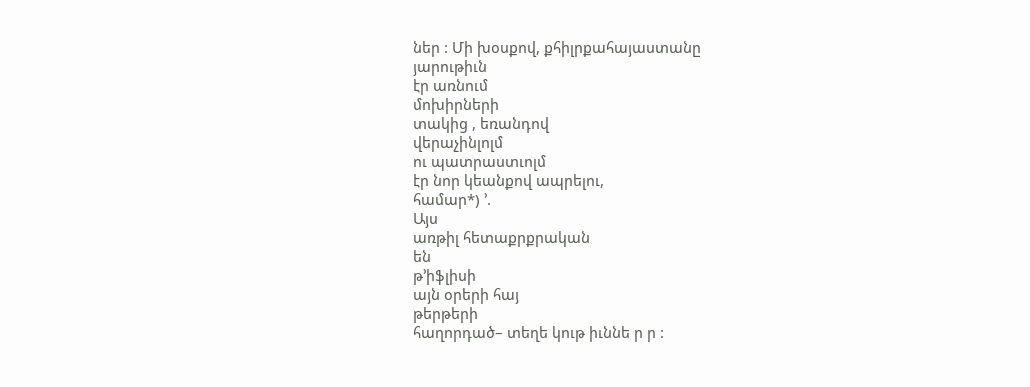ներ : Մի խօսքով, քհիլրքահայաստանը
յարութիւն
էր առնում
մոխիրների
տակից , եռանդով
վերաչինլոլմ
ու պատրաստւոլմ
էր նոր կեանքով ապրելու,
համար*) ՚.
Այս
առթիլ հետաքրքրական
են
թ՚իֆլիսի
այն օրերի հայ
թերթերի
հաղորդած– տեղե կութ իւննե ր ր :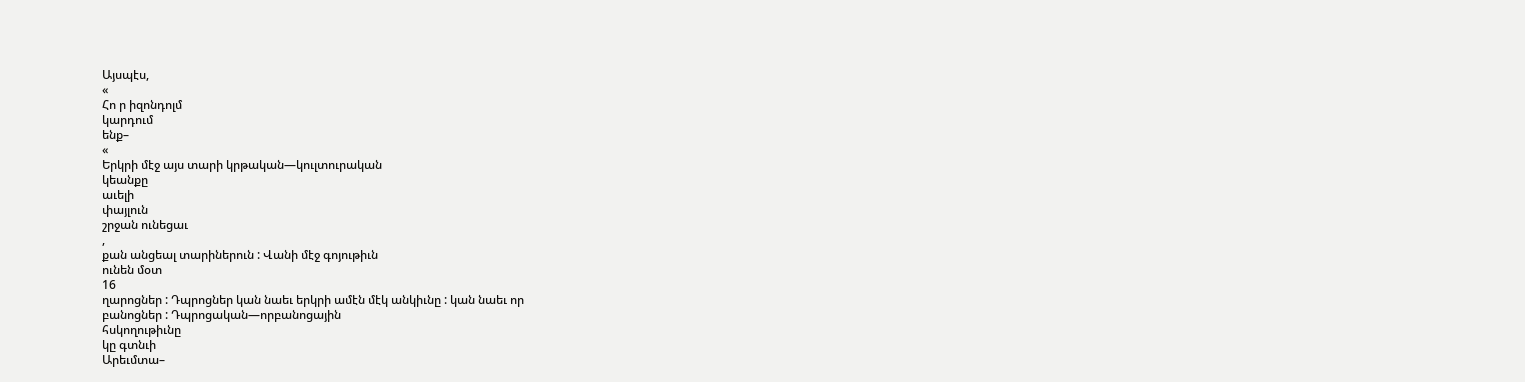Այսպէս,
«
Հո ր իզոնդոլմ
կարդում
ենք–
«
Երկրի մէջ այս տարի կրթական—կուլտուրական
կեանքը
աւելի
փայլուն
շրջան ունեցաւ
,
քան անցեալ տարիներուն : Վանի մէջ գոյութիւն
ունեն մօտ
16
ղարոցներ : Դպրոցներ կան նաեւ երկրի ամէն մէկ անկիւնը : կան նաեւ որ
բանոցներ : Դպրոցական—որբանոցային
հսկողութիւնը
կը գտնւի
Արեւմտա–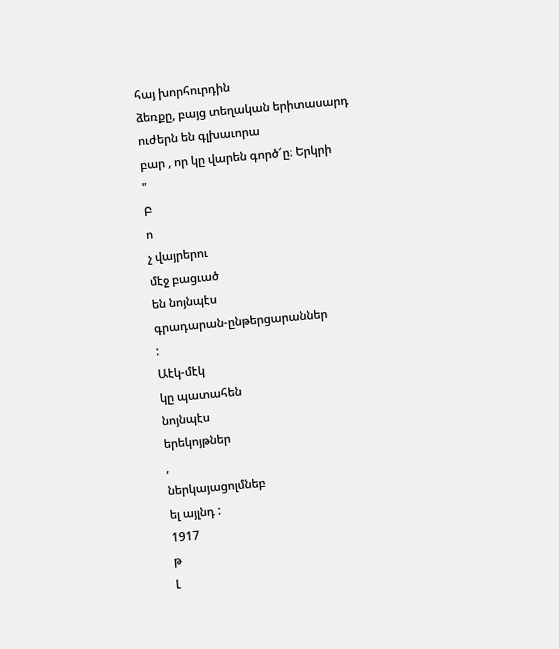հայ խորհուրդին
ձեռքը, բայց տեղական երիտասարդ
ուժերն են գլխաւորա
բար , որ կը վարեն գործ՜ը։ Երկրի
"
Բ
ո
չ վայրերու
մէջ բացւած
են նոյնպէս
գրադարան-ընթերցարաններ
:
Աէկ-մէկ
կը պատահեն
նոյնպէս
երեկոյթներ
,
ներկայացոլմնեբ
ել այլնդ :
1917
թ
Լ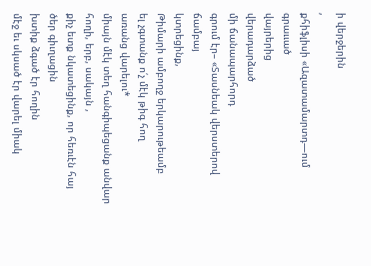ի վերջերին
,
քհիֆլիսի «Ազատամարտդ—ում գրաււած
վայրերից
վերադարձած
մի ճանապարհորդ
գրում էր– «Տասնեակ վերստերով
ճամբայ
կտրեցինք,
Թիմարի ամբողջ երկարութեամբ
ել չգտանք ո՛չ մէկ թիգ հող
առանց վարելու*
միայն մէկ տեղ հանգիպեցանք անվար հողի, երբ, սակայն ,
քիչ ետք նկատեցինք, որ հեռւէն հայ ծեր գիւղացին
խտիք ձգած էր հողին
մէջ եւ սկսած էր վարել միակ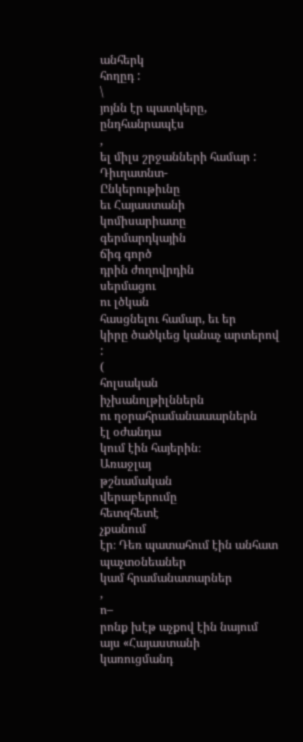անհերկ
հողըդ :
\
յոյնն էր պատկերը, ընդհանրապէս
,
ել միլս շրջանների համար :
Դիւղատնտ-
Ընկերութիւնը
եւ Հայաստանի
կոմիսարիատը
գերմարդկային
ճիգ գործ
դրին ժողովրդին
սերմացու
ու լծկան
հասցնելու համար, եւ եր
կիրը ծածկւեց կանաչ արտերով :
(
հոլսական
իչխանոլթիլններն
ու ղօրահրամանաաարներն
էլ օժանդա
կում էին հայերին։
Առաջլայ
թշնամական
վերաբերումը
հետզհետէ
չքանում
էր։ Դեռ պատահում էին անհատ պաչտօնեաներ
կամ հրամանատարներ
,
ո–
րոնք խէթ աչքով էին նայում այս «Հայաստանի
կառուցմանդ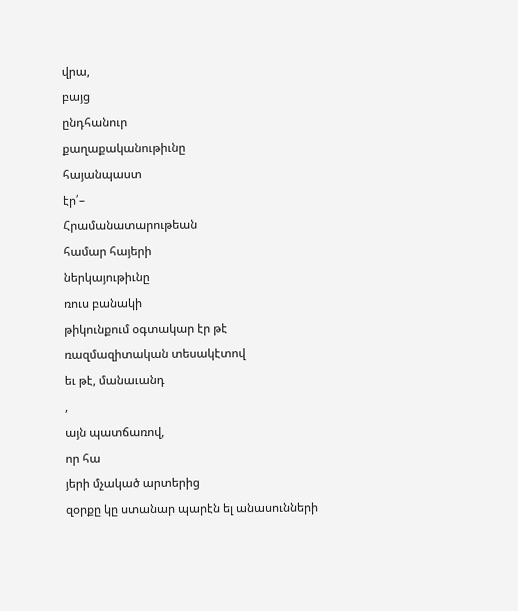վրա,
բայց
ընդհանուր
քաղաքականութիւնը
հայանպաստ
էր՛–
Հրամանատարութեան
համար հայերի
ներկայութիւնը
ռուս բանակի
թիկունքում օգտակար էր թէ
ռազմազիտական տեսակէտով
եւ թէ, մանաւանդ
,
այն պատճառով,
որ հա
յերի մչակած արտերից
զօրքը կը ստանար պարէն ել անասունների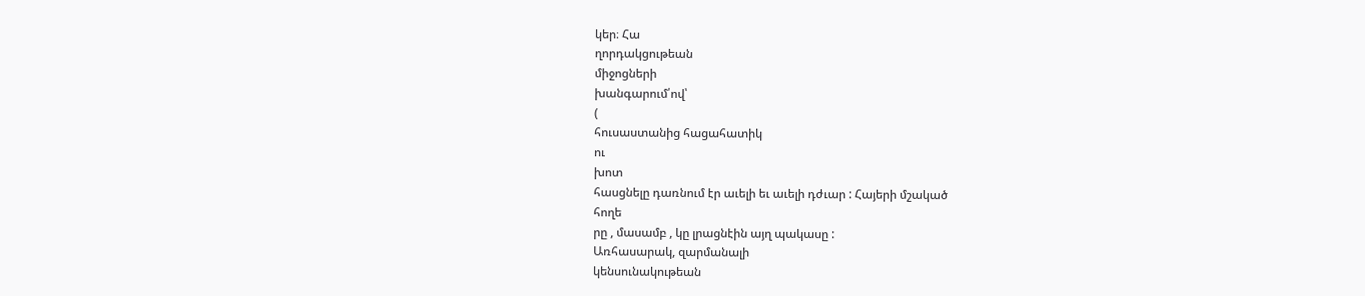կեր։ Հա
ղորդակցութեան
միջոցների
խանգարում՛ով՝
(
հուսաստանից հացահատիկ
ու
խոտ
հասցնելը դառնում էր աւելի եւ աւելի դժւար : Հայերի մշակած
հողե
րը , մասամբ , կը լրացնէին այղ պակասը :
Առհասարակ, զարմանալի
կենսունակութեան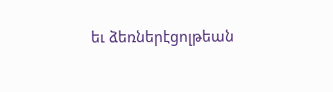եւ ձեռներէցոլթեան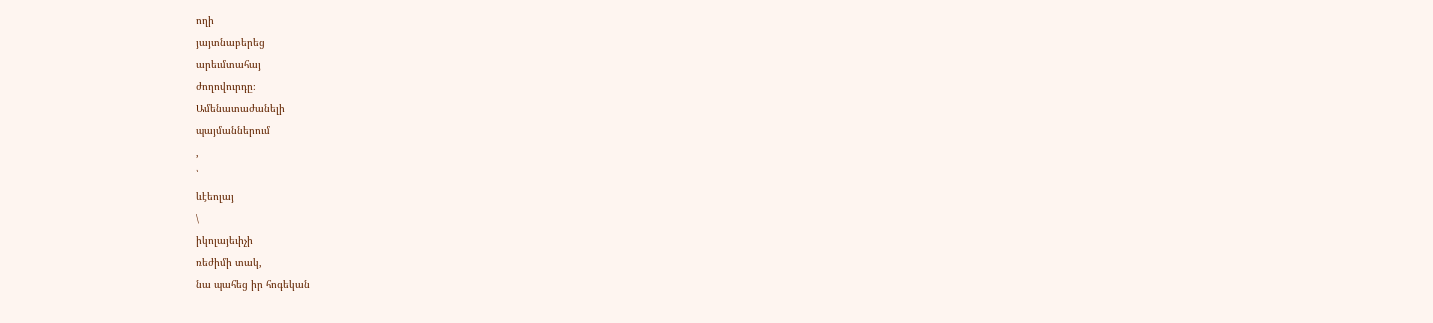ողի
յայտնաբերեց
արեւմտահայ
ժողովուրդը։
Ամենատաժանելի
պայմաններում
,
՝
ևէեոլայ
\
իկոլայեւիչի
ռեժիմի տակ,
նա պահեց իր հոգեկան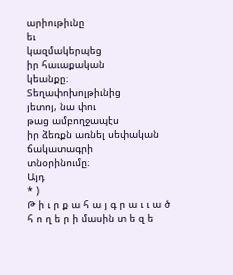արիութիւնը
եւ
կազմակերպեց
իր հաւաքական
կեանքը։
Տեղափոխոլթիւնից
յետոյ, նա փու
թաց ամբողջապէս
իր ձեռքն առնել սեփական ճակատագրի
տնօրինումը։
Այդ
* )
Թ ի ւ ր ք ա հ ա յ գ ր ա ւ ւ ա ծ հ ո ղ ե ր ի մասին տ ե զ ե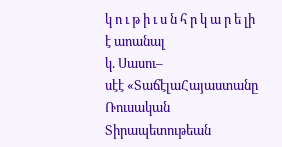կ ո ւ թ ի ւ ս ն հ ր կ ա ր ե լի է աոանալ
կ. Սասու–
սէէ «ՏաճէլաՀայաստանը Ռուսական Տիրապետութեան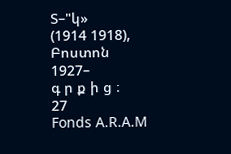Տ–"կ»
(1914 1918),
Բոստոն
1927–
գ ր ք ի ց ։
27
Fonds A.R.A.M